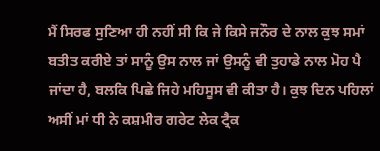ਮੈਂ ਸਿਰਫ ਸੁਣਿਆ ਹੀ ਨਹੀਂ ਸੀ ਕਿ ਜੇ ਕਿਸੇ ਜਨੌਰ ਦੇ ਨਾਲ ਕੁਝ ਸਮਾਂ ਬਤੀਤ ਕਰੀਏ ਤਾਂ ਸਾਨੂੰ ਉਸ ਨਾਲ ਜਾਂ ਉਸਨੂੰ ਵੀ ਤੁਹਾਡੇ ਨਾਲ ਮੋਹ ਪੈ ਜਾਂਦਾ ਹੈ, ਬਲਕਿ ਪਿਛੇ ਜਿਹੇ ਮਹਿਸੂਸ ਵੀ ਕੀਤਾ ਹੈ। ਕੁਝ ਦਿਨ ਪਹਿਲਾਂ ਅਸੀਂ ਮਾਂ ਧੀ ਨੇ ਕਸ਼ਮੀਰ ਗਰੇਟ ਲੇਕ ਟ੍ਰੈਕ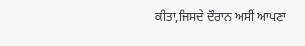ਕੀਤਾ,ਜਿਸਦੇ ਦੌਰਾਨ ਅਸੀਂ ਆਪਣਾ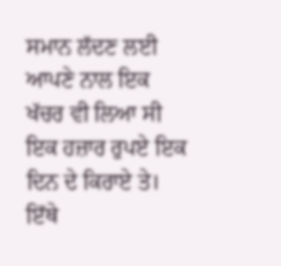ਸਮਾਨ ਲੱਦਣ ਲਈ ਆਪਣੇ ਨਾਲ ਇਕ ਖੱਚਰ ਵੀ ਲਿਆ ਸੀ ਇਕ ਹਜ਼ਾਰ ਰੁਪਏ ਇਕ ਦਿਨ ਦੇ ਕਿਰਾਏ ਤੇ। ਇੱਥੇ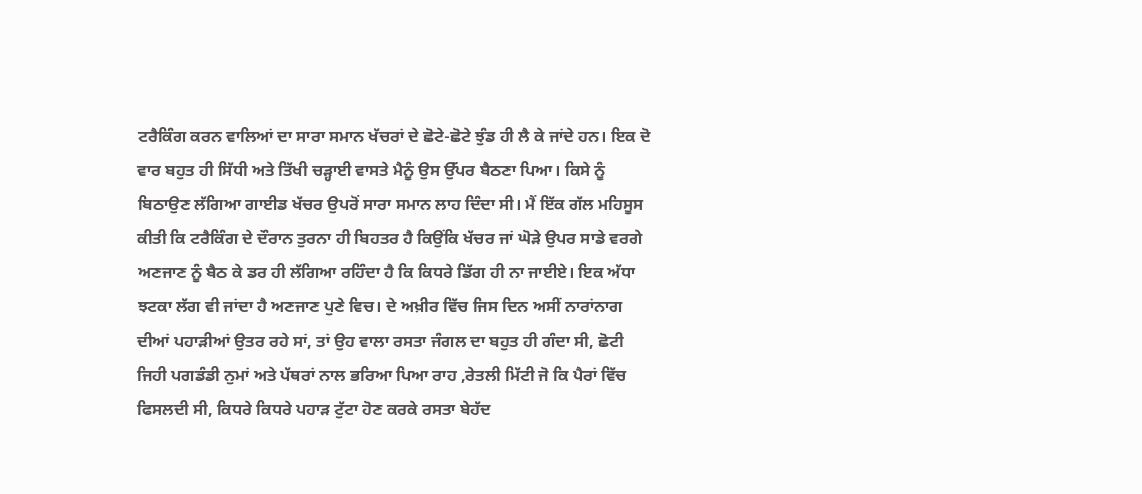ਟਰੈਕਿੰਗ ਕਰਨ ਵਾਲਿਆਂ ਦਾ ਸਾਰਾ ਸਮਾਨ ਖੱਚਰਾਂ ਦੇ ਛੋਟੇ-ਛੋਟੇ ਝੁੰਡ ਹੀ ਲੈ ਕੇ ਜਾਂਦੇ ਹਨ। ਇਕ ਦੋ ਵਾਰ ਬਹੁਤ ਹੀ ਸਿੱਧੀ ਅਤੇ ਤਿੱਖੀ ਚੜ੍ਹਾਈ ਵਾਸਤੇ ਮੈਨੂੰ ਉਸ ਉੱਪਰ ਬੈਠਣਾ ਪਿਆ। ਕਿਸੇ ਨੂੰ ਬਿਠਾਉਣ ਲੱਗਿਆ ਗਾਈਡ ਖੱਚਰ ਉਪਰੋਂ ਸਾਰਾ ਸਮਾਨ ਲਾਹ ਦਿੰਦਾ ਸੀ। ਮੈਂ ਇੱਕ ਗੱਲ ਮਹਿਸੂਸ ਕੀਤੀ ਕਿ ਟਰੈਕਿੰਗ ਦੇ ਦੌਰਾਨ ਤੁਰਨਾ ਹੀ ਬਿਹਤਰ ਹੈ ਕਿਉਂਕਿ ਖੱਚਰ ਜਾਂ ਘੋੜੇ ਉਪਰ ਸਾਡੇ ਵਰਗੇ ਅਣਜਾਣ ਨੂੰ ਬੈਠ ਕੇ ਡਰ ਹੀ ਲੱਗਿਆ ਰਹਿੰਦਾ ਹੈ ਕਿ ਕਿਧਰੇ ਡਿੱਗ ਹੀ ਨਾ ਜਾਈਏ। ਇਕ ਅੱਧਾ ਝਟਕਾ ਲੱਗ ਵੀ ਜਾਂਦਾ ਹੈ ਅਣਜਾਣ ਪੁਣੇ ਵਿਚ। ਦੇ ਅਖ਼ੀਰ ਵਿੱਚ ਜਿਸ ਦਿਨ ਅਸੀਂ ਨਾਰਾਂਨਾਗ ਦੀਆਂ ਪਹਾੜੀਆਂ ਉਤਰ ਰਹੇ ਸਾਂ, ਤਾਂ ਉਹ ਵਾਲਾ ਰਸਤਾ ਜੰਗਲ ਦਾ ਬਹੁਤ ਹੀ ਗੰਦਾ ਸੀ, ਛੋਟੀ ਜਿਹੀ ਪਗਡੰਡੀ ਨੁਮਾਂ ਅਤੇ ਪੱਥਰਾਂ ਨਾਲ ਭਰਿਆ ਪਿਆ ਰਾਹ ,ਰੇਤਲੀ ਮਿੱਟੀ ਜੋ ਕਿ ਪੈਰਾਂ ਵਿੱਚ ਫਿਸਲਦੀ ਸੀ, ਕਿਧਰੇ ਕਿਧਰੇ ਪਹਾੜ ਟੁੱਟਾ ਹੋਣ ਕਰਕੇ ਰਸਤਾ ਬੇਹੱਦ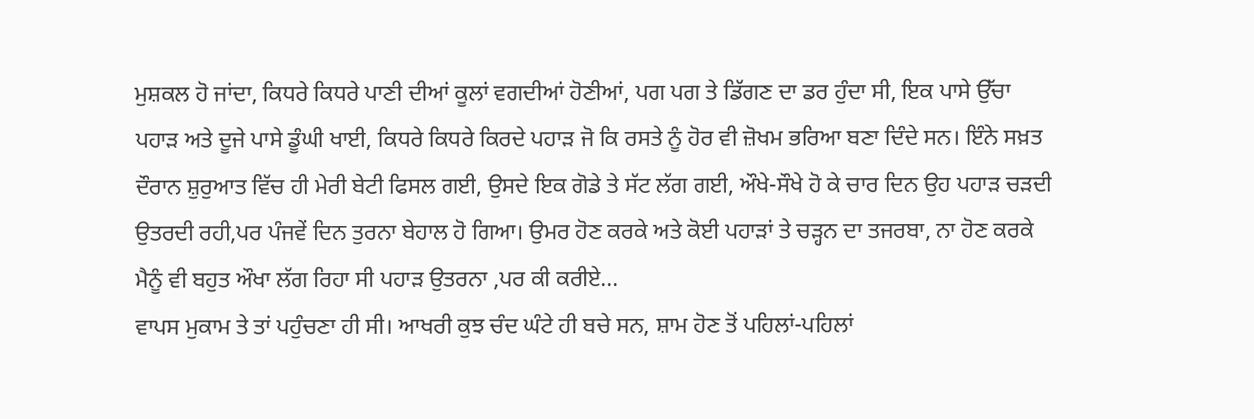ਮੁਸ਼ਕਲ ਹੋ ਜਾਂਦਾ, ਕਿਧਰੇ ਕਿਧਰੇ ਪਾਣੀ ਦੀਆਂ ਕੂਲਾਂ ਵਗਦੀਆਂ ਹੋਣੀਆਂ, ਪਗ ਪਗ ਤੇ ਡਿੱਗਣ ਦਾ ਡਰ ਹੁੰਦਾ ਸੀ, ਇਕ ਪਾਸੇ ਉੱਚਾ ਪਹਾੜ ਅਤੇ ਦੂਜੇ ਪਾਸੇ ਡੂੰਘੀ ਖਾਈ, ਕਿਧਰੇ ਕਿਧਰੇ ਕਿਰਦੇ ਪਹਾੜ ਜੋ ਕਿ ਰਸਤੇ ਨੂੰ ਹੋਰ ਵੀ ਜ਼ੋਖਮ ਭਰਿਆ ਬਣਾ ਦਿੰਦੇ ਸਨ। ਇੰਨੇ ਸਖ਼ਤ ਦੌਰਾਨ ਸ਼ੁਰੁਆਤ ਵਿੱਚ ਹੀ ਮੇਰੀ ਬੇਟੀ ਫਿਸਲ ਗਈ, ਉਸਦੇ ਇਕ ਗੋਡੇ ਤੇ ਸੱਟ ਲੱਗ ਗਈ, ਔਖੇ-ਸੌਖੇ ਹੋ ਕੇ ਚਾਰ ਦਿਨ ਉਹ ਪਹਾੜ ਚੜਦੀ ਉਤਰਦੀ ਰਹੀ,ਪਰ ਪੰਜਵੇਂ ਦਿਨ ਤੁਰਨਾ ਬੇਹਾਲ ਹੋ ਗਿਆ। ਉਮਰ ਹੋਣ ਕਰਕੇ ਅਤੇ ਕੋਈ ਪਹਾੜਾਂ ਤੇ ਚੜ੍ਹਨ ਦਾ ਤਜਰਬਾ, ਨਾ ਹੋਣ ਕਰਕੇ ਮੈਨੂੰ ਵੀ ਬਹੁਤ ਔਖਾ ਲੱਗ ਰਿਹਾ ਸੀ ਪਹਾੜ ਉਤਰਨਾ ,ਪਰ ਕੀ ਕਰੀਏ...
ਵਾਪਸ ਮੁਕਾਮ ਤੇ ਤਾਂ ਪਹੁੰਚਣਾ ਹੀ ਸੀ। ਆਖਰੀ ਕੁਝ ਚੰਦ ਘੰਟੇ ਹੀ ਬਚੇ ਸਨ, ਸ਼ਾਮ ਹੋਣ ਤੋਂ ਪਹਿਲਾਂ-ਪਹਿਲਾਂ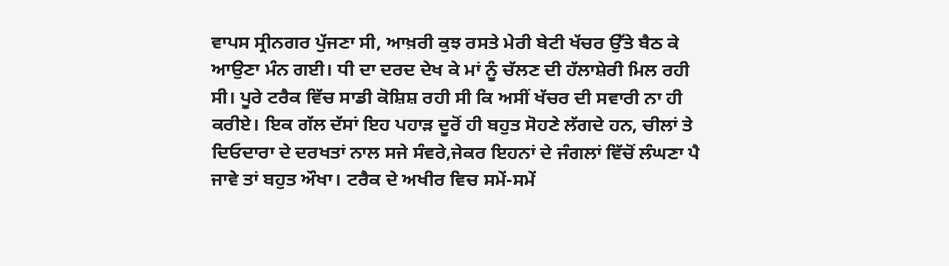ਵਾਪਸ ਸ੍ਰੀਨਗਰ ਪੁੱਜਣਾ ਸੀ, ਆਖ਼ਰੀ ਕੁਝ ਰਸਤੇ ਮੇਰੀ ਬੇਟੀ ਖੱਚਰ ਉੱਤੇ ਬੈਠ ਕੇ ਆਉਣਾ ਮੰਨ ਗਈ। ਧੀ ਦਾ ਦਰਦ ਦੇਖ ਕੇ ਮਾਂ ਨੂੰ ਚੱਲਣ ਦੀ ਹੱਲਾਸ਼ੇਰੀ ਮਿਲ ਰਹੀ ਸੀ। ਪੂਰੇ ਟਰੈਕ ਵਿੱਚ ਸਾਡੀ ਕੋਸ਼ਿਸ਼ ਰਹੀ ਸੀ ਕਿ ਅਸੀਂ ਖੱਚਰ ਦੀ ਸਵਾਰੀ ਨਾ ਹੀ ਕਰੀਏ। ਇਕ ਗੱਲ ਦੱਸਾਂ ਇਹ ਪਹਾੜ ਦੂਰੋਂ ਹੀ ਬਹੁਤ ਸੋਹਣੇ ਲੱਗਦੇ ਹਨ, ਚੀਲਾਂ ਤੇ ਦਿਓਦਾਰਾ ਦੇ ਦਰਖਤਾਂ ਨਾਲ ਸਜੇ ਸੰਵਰੇ,ਜੇਕਰ ਇਹਨਾਂ ਦੇ ਜੰਗਲਾਂ ਵਿੱਚੋਂ ਲੰਘਣਾ ਪੈ ਜਾਵੇ ਤਾਂ ਬਹੁਤ ਔਖਾ। ਟਰੈਕ ਦੇ ਅਖੀਰ ਵਿਚ ਸਮੇਂ-ਸਮੇਂ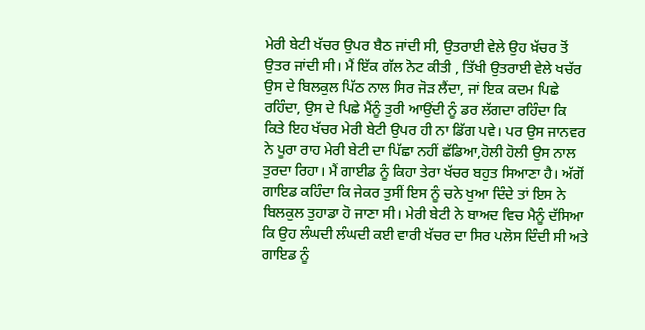ਮੇਰੀ ਬੇਟੀ ਖੱਚਰ ਉਪਰ ਬੈਠ ਜਾਂਦੀ ਸੀ, ਉਤਰਾਈ ਵੇਲੇ ਉਹ ਖ਼ੱਚਰ ਤੋਂ ਉਤਰ ਜਾਂਦੀ ਸੀ। ਮੈਂ ਇੱਕ ਗੱਲ ਨੋਟ ਕੀਤੀ , ਤਿੱਖੀ ਉਤਰਾਈ ਵੇਲੇ ਖਚੱਰ ਉਸ ਦੇ ਬਿਲਕੁਲ ਪਿੱਠ ਨਾਲ ਸਿਰ ਜੋੜ ਲੈਂਦਾ, ਜਾਂ ਇਕ ਕਦਮ ਪਿਛੇ ਰਹਿੰਦਾ, ਉਸ ਦੇ ਪਿਛੇ ਮੈਂਨੂੰ ਤੁਰੀ ਆਉਂਦੀ ਨੂੰ ਡਰ ਲੱਗਦਾ ਰਹਿੰਦਾ ਕਿ ਕਿਤੇ ਇਹ ਖੱਚਰ ਮੇਰੀ ਬੇਟੀ ਉਪਰ ਹੀ ਨਾ ਡਿੱਗ ਪਵੇ। ਪਰ ਉਸ ਜਾਨਵਰ ਨੇ ਪੂਰਾ ਰਾਹ ਮੇਰੀ ਬੇਟੀ ਦਾ ਪਿੱਛਾ ਨਹੀਂ ਛੱਡਿਆ,ਹੋਲੀ ਹੋਲੀ ਉਸ ਨਾਲ ਤੁਰਦਾ ਰਿਹਾ। ਮੈਂ ਗਾਈਡ ਨੂੰ ਕਿਹਾ ਤੇਰਾ ਖੱਚਰ ਬਹੁਤ ਸਿਆਣਾ ਹੈ। ਅੱਗੋਂ ਗਾਇਡ ਕਹਿੰਦਾ ਕਿ ਜੇਕਰ ਤੁਸੀਂ ਇਸ ਨੂੰ ਚਨੇ ਖੁਆ ਦਿੰਦੇ ਤਾਂ ਇਸ ਨੇ ਬਿਲਕੁਲ ਤੁਹਾਡਾ ਹੋ ਜਾਣਾ ਸੀ। ਮੇਰੀ ਬੇਟੀ ਨੇ ਬਾਅਦ ਵਿਚ ਮੈਨੂੰ ਦੱਸਿਆ ਕਿ ਉਹ ਲੰਘਦੀ ਲੰਘਦੀ ਕਈ ਵਾਰੀ ਖੱਚਰ ਦਾ ਸਿਰ ਪਲੋਸ ਦਿੰਦੀ ਸੀ ਅਤੇ ਗਾਇਡ ਨੂੰ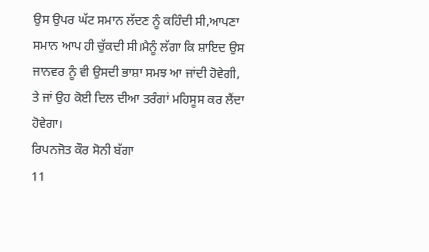ਉਸ ਉਪਰ ਘੱਟ ਸਮਾਨ ਲੱਦਣ ਨੂੰ ਕਹਿੰਦੀ ਸੀ,ਆਪਣਾ ਸਮਾਨ ਆਪ ਹੀ ਚੁੱਕਦੀ ਸੀ।ਮੈਨੂੰ ਲੱਗਾ ਕਿ ਸ਼ਾਇਦ ਉਸ ਜਾਨਵਰ ਨੂੰ ਵੀ ਉਸਦੀ ਭਾਸ਼ਾ ਸਮਝ ਆ ਜਾਂਦੀ ਹੋਵੇਗੀ, ਤੇ ਜਾਂ ਉਹ ਕੋਈ ਦਿਲ ਦੀਆ ਤਰੰਗਾਂ ਮਹਿਸੂਸ ਕਰ ਲੈਂਦਾ ਹੋਵੇਗਾ।
ਰਿਪਨਜੋਤ ਕੌਰ ਸੋਨੀ ਬੱਗਾ
11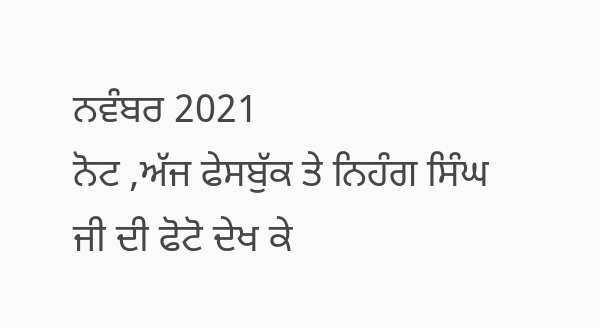ਨਵੰਬਰ 2021
ਨੋਟ ,ਅੱਜ ਫੇਸਬੁੱਕ ਤੇ ਨਿਹੰਗ ਸਿੰਘ ਜੀ ਦੀ ਫੋਟੋ ਦੇਖ ਕੇ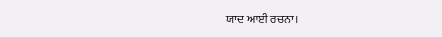ਯਾਦ ਆਈ ਰਚਨਾ।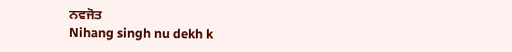ਨਵਜੋਤ
Nihang singh nu dekh k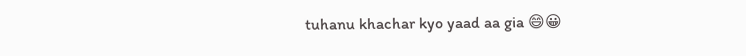tuhanu khachar kyo yaad aa gia 😄😀